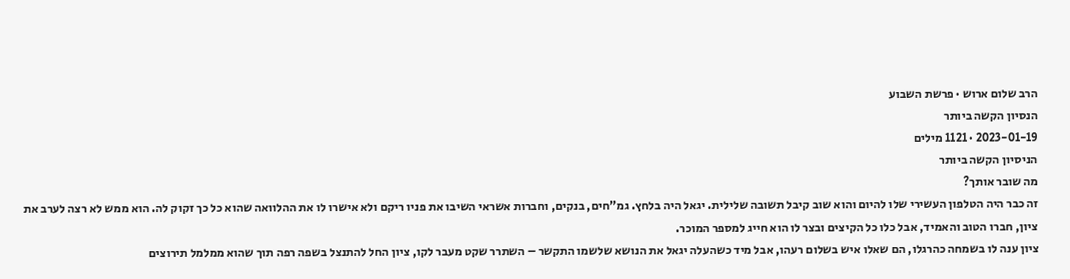הרב שלום ארוש · פרשת השבוע
הנסיון הקשה ביותר
2023-01-19 · 1121 מילים
הניסיון הקשה ביותר
מה שובר אותך?
זה כבר היה הטלפון העשירי שלו להיום והוא שוב קיבל תשובה שלילית. יגאל היה בלחץ. גמ”חים, בנקים, וחברות אשראי השיבו את פניו ריקם ולא אישרו לו את ההלוואה שהוא כל כך זקוק לה. הוא ממש לא רצה לערב את ציון, חברו הטוב והאמיד, אבל כלו כל הקיצים ובצר לו הוא חייג למספר המוכר.
ציון ענה לו בשמחה כהרגלו, הם שאלו איש בשלום רעהו, אבל מיד כשהעלה יגאל את הנושא שלשמו התקשר – השתרר שקט מעבר לקו, ציון החל להתנצל בשפה רפה תוך שהוא ממלמל תירוצים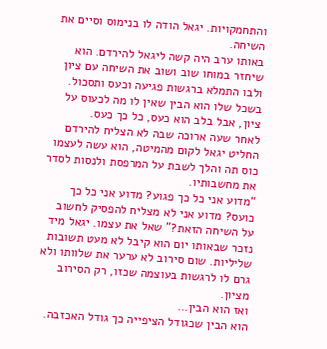והתחמקויות. יגאל הודה לו בנימוס וסיים את השיחה.
באותו ערב היה קשה ליגאל להירדם. הוא שיחזר במוחו שוב ושוב את השיחה עם ציון ולבו התמלא ברגשות פגיעה וכעס ותסכול. בשכל שלו הוא הבין שאין לו מה לכעוס על ציון, אבל בלב הוא כעס, כל כך כעס.
לאחר שעה ארוכה שבה לא הצליח להירדם החליט יגאל לקום מהמיטה, הוא עשה לעצמו כוס תה והלך לשבת על המרפסת ולנסות לסדר את מחשבותיו.
“מדוע אני כל כך פגוע? מדוע אני כל כך כועס? מדוע אני לא מצליח להפסיק לחשוב על השיחה הזאת?” שאל את עצמו. יגאל מיד נזכר שבאותו יום הוא קיבל לא מעט תשובות שליליות. שום סירוב לא ערער את שלוותו ולא גרם לו לרגשות בעוצמה שכזו, רק הסירוב מציון.
ואז הוא הבין…
הוא הבין שכגודל הציפייה כך גודל האכזבה.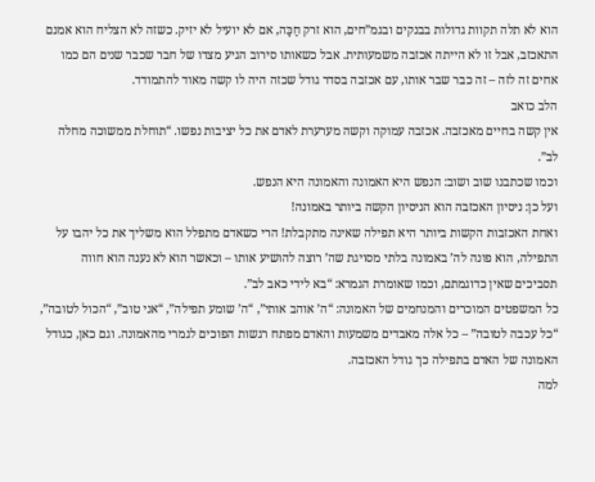הוא לא תלה תקוות גדולות בבנקים ובגמ”חים, הוא זרק חַכָּה, אם לא יועיל לא יזיק. כשזה לא הצליח הוא אמנם התאכזב, אבל זו לא הייתה אכזבה משמעותית. אבל כשאותו סירוב הגיע מצדו של חבר שכבר שנים הם כמו אחים זה לזה – זה כבר שבר אותו, עם אכזבה בסדר גודל שכזה היה לו קשה מאוד להתמודד.
הלב כואב
אין קשה בחיים מאכזבה. אכזבה עמוקה וקשה מערערת לאדם את כל יציבות נפשו. “תוחלת ממשוכה מחלה לב”.
וכמו שכתבנו שוב ושוב: הנפש היא האמונה והאמונה היא הנפש.
ועל כן: ניסיון האכזבה הוא הניסיון הקשה ביותר באמונה!
ואחת האכזבות הקשות ביותר היא תפילה שאינה מתקבלת! הרי כשאדם מתפלל הוא משליך את כל יהבו על התפילה, הוא פונה לה’ באמונה בלתי מסויגת שה’ רוצה להושיע אותו – וכאשר הוא לא נענה הוא חווה תסביכים שאין כדוגמתם, וכמו שאומרת הגמרא: “בא לידי כאב לב”.
כל המשפטים המוכרים והמנחמים של האמונה: “ה’ אוהב אותי”, “ה’ שומע תפילה”, “אני טוב”, “הכול לטובה”, “כל עכבה לטובה” – כל אלה מאבדים משמעות והאדם מפתח רגשות הפוכים לגמרי מהאמונה. וגם כאן, כגודל האמונה של האדם בתפילה כך גודל האכזבה.
למה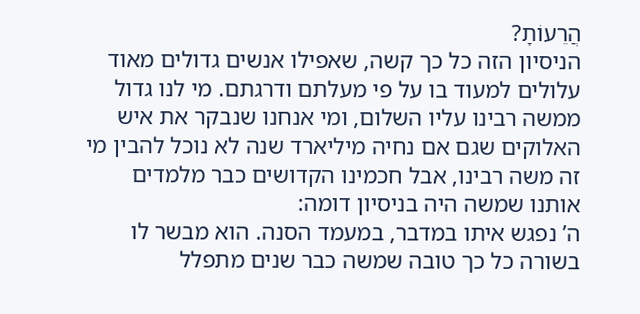הֲרֵעוֹתָ?
הניסיון הזה כל כך קשה, שאפילו אנשים גדולים מאוד עלולים למעוד בו על פי מעלתם ודרגתם. מי לנו גדול ממשה רבינו עליו השלום, ומי אנחנו שנבקר את איש האלוקים שגם אם נחיה מיליארד שנה לא נוכל להבין מי זה משה רבינו, אבל חכמינו הקדושים כבר מלמדים אותנו שמשה היה בניסיון דומה:
ה’ נפגש איתו במדבר, במעמד הסנה. הוא מבשר לו בשורה כל כך טובה שמשה כבר שנים מתפלל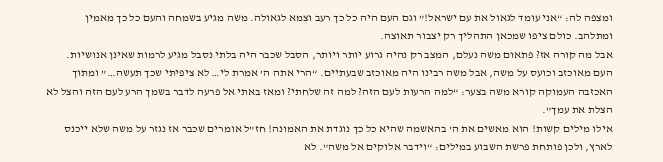ומצפה לה: “אני עומד לגאול את עם ישראל!” וגם העם היה כל כך רעב וצמא לגאולה. משה מגיע בשמחה והעם כל כך מאמין ומתלהב. כולם ציפו שמכאן התהליך רק יצבור תאוצה.
אבל מה קורה אז? פתאום משה נעלם, המצב רק נהיה גרוע יותר ויותר, הסבל שכבר היה בלתי נסבל מגיע לרמות שאינן אנושיות. העם מאוכזב וכועס על משה, אבל משה רבינו היה מאוכזב שבעתיים. “הרי אתה ה’ אמרת לי… לא ציפיתי שכך תעשה…” ומתוך האכזבה העמוקה קורא משה בצער: “למה הרעות לעם הזה? למה זה שלחתי? ומאז באתי אל פרעה לדבר בשמך הרע לעם הזה והצל לא הצלת את עמך”.
אילו מילים קשות! הוא מאשים את ה’ בהאשמה שהיא כל כך נוגדת את האמונה! חז”ל אומרים שכבר אז נגזר על משה שלא ייכנס לארץ, ולכן פותחת פרשת השבוע במילים: “וידבר אלוקים אל משה”. לא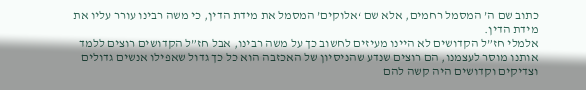כתוב שם ה’ המסמל רחמים, אלא שם ‘אלוקים’ המסמל את מידת הדין, כי משה רבינו עורר עליו את מידת הדין.
אלמלי חז”ל הקדושים לא היינו מעיזים לחשוב כך על משה רבינו, אבל חז”ל הקדושים רוצים ללמד אותנו מוסר לעצמנו, הם רוצים שנדע שהניסיון של האכזבה הוא כל כך גדול שאפילו אנשים גדולים וצדיקים וקדושים היה קשה להם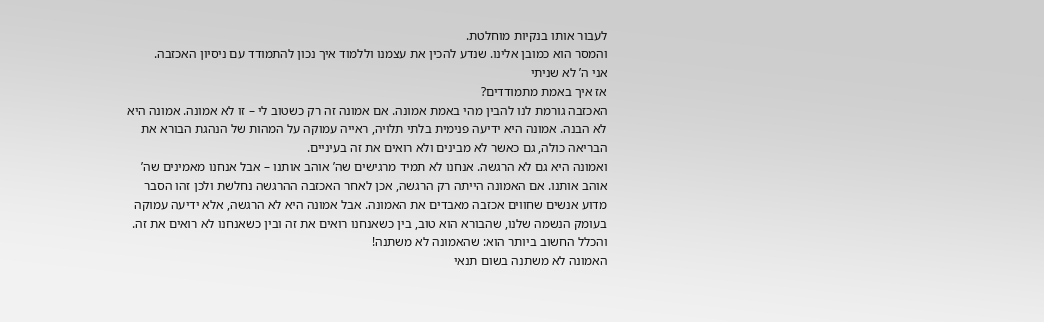לעבור אותו בנקיות מוחלטת.
והמסר הוא כמובן אלינו. שנדע להכין את עצמנו וללמוד איך נכון להתמודד עם ניסיון האכזבה.
אני ה’ לא שניתי
אז איך באמת מתמודדים?
האכזבה גורמת לנו להבין מהי באמת אמונה. אם אמונה זה רק כשטוב לי – זו לא אמונה. אמונה היא לא הבנה. אמונה היא ידיעה פנימית בלתי תלויה, ראייה עמוקה על המהות של הנהגת הבורא את הבריאה כולה, גם כאשר לא מבינים ולא רואים את זה בעיניים.
ואמונה היא גם לא הרגשה. אנחנו לא תמיד מרגישים שה’ אוהב אותנו – אבל אנחנו מאמינים שה’ אוהב אותנו. אם האמונה הייתה רק הרגשה, אכן לאחר האכזבה ההרגשה נחלשת ולכן זהו הסבר מדוע אנשים שחווים אכזבה מאבדים את האמונה. אבל אמונה היא לא הרגשה, אלא ידיעה עמוקה בעומק הנשמה שלנו, שהבורא הוא טוב, בין כשאנחנו רואים את זה ובין כשאנחנו לא רואים את זה.
והכלל החשוב ביותר הוא: שהאמונה לא משתנה!
האמונה לא משתנה בשום תנאי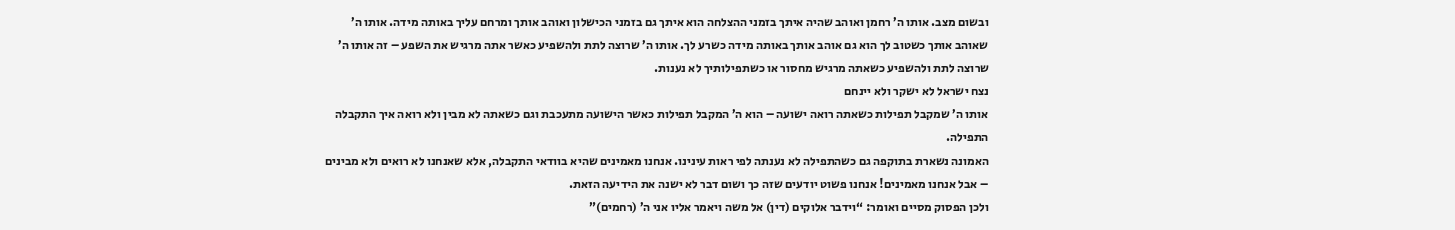ובשום מצב. אותו ה’ רחמן ואוהב שהיה איתך בזמני ההצלחה הוא איתך גם בזמני הכישלון ואוהב אותך ומרחם עליך באותה מידה. אותו ה’ שאוהב אותך כשטוב לך הוא גם אוהב אותך באותה מידה כשרע לך. אותו ה’ שרוצה לתת ולהשפיע כאשר אתה מרגיש את השפע – זה אותו ה’ שרוצה לתת ולהשפיע כשאתה מרגיש מחסור או כשתפילותיך לא נענות.
נצח ישראל לא ישקר ולא יינחם
אותו ה’ שמקבל תפילות כשאתה רואה ישועה – הוא ה’ המקבל תפילות כאשר הישועה מתעכבת וגם כשאתה לא מבין ולא רואה איך התקבלה התפילה.
האמונה נשארת בתוקפה גם כשהתפילה לא נענתה לפי ראות עינינו. אנחנו מאמינים שהיא בוודאי התקבלה, אלא שאנחנו לא רואים ולא מבינים – אבל אנחנו מאמינים! אנחנו פשוט יודעים שזה כך ושום דבר לא ישנה את הידיעה הזאת.
ולכן הפסוק מסיים ואומר: “וידבר אלוקים (דין) אל משה ויאמר אליו אני ה’ (רחמים)”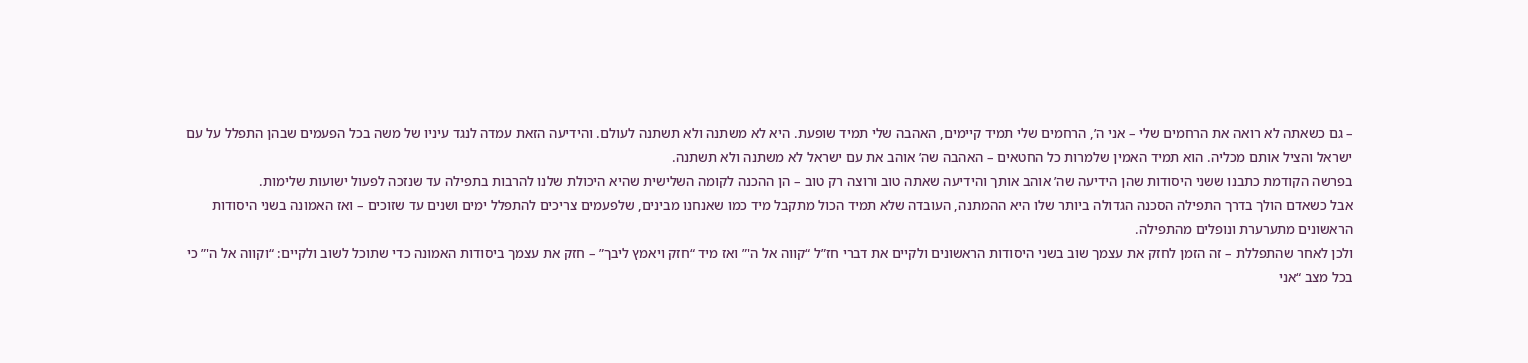– גם כשאתה לא רואה את הרחמים שלי – אני ה’, הרחמים שלי תמיד קיימים, האהבה שלי תמיד שופעת. היא לא משתנה ולא תשתנה לעולם. והידיעה הזאת עמדה לנגד עיניו של משה בכל הפעמים שבהן התפלל על עם ישראל והציל אותם מכליה. הוא תמיד האמין שלמרות כל החטאים – האהבה שה’ אוהב את עם ישראל לא משתנה ולא תשתנה.
בפרשה הקודמת כתבנו ששני היסודות שהן הידיעה שה’ אוהב אותך והידיעה שאתה טוב ורוצה רק טוב – הן ההכנה לקומה השלישית שהיא היכולת שלנו להרבות בתפילה עד שנזכה לפעול ישועות שלימות.
אבל כשאדם הולך בדרך התפילה הסכנה הגדולה ביותר שלו היא ההמתנה, העובדה שלא תמיד הכול מתקבל מיד כמו שאנחנו מבינים, שלפעמים צריכים להתפלל ימים ושנים עד שזוכים – ואז האמונה בשני היסודות הראשונים מתערערת ונופלים מהתפילה.
ולכן לאחר שהתפללת – זה הזמן לחזק את עצמך שוב בשני היסודות הראשונים ולקיים את דברי חז”ל “קווה אל ה'” ואז מיד “חזק ויאמץ ליבך” – חזק את עצמך ביסודות האמונה כדי שתוכל לשוב ולקיים: “וקווה אל ה'” כי בכל מצב “אני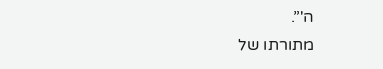ה'”.
מתורתו של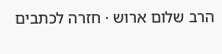הרב שלום ארוש · חזרה לכתבים